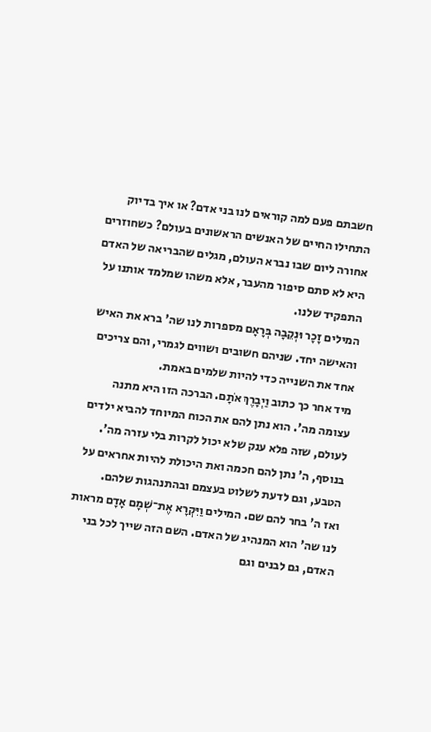חשבתם פעם למה קוראים לנו בני אדם? או איך בדיוק התחילו החיים של האנשים הראשונים בעולם? כשחוזרים אחורה ליום שבו נברא העולם, מגלים שהבריאה של האדם היא לא סתם סיפור מהעבר, אלא משהו שמלמד אותנו על התפקיד שלנו.
המילים זָכָר וּנְקֵבָה בְּרָאָם מספרות לנו שה' ברא את האיש והאישה יחד. שניהם חשובים ושווים לגמרי, והם צריכים אחד את השנייה כדי להיות שלמים באמת.
מיד אחר כך כתוב וַיְבָרֶךְ אֹתָם. הברכה הזו היא מתנה עצומה מה'. הוא נתן להם את הכוח המיוחד להביא ילדים לעולם, שזה פלא ענק שלא יכול לקרות בלי עזרה מה'. בנוסף, ה' נתן להם חכמה ואת היכולת להיות אחראים על הטבע, וגם לדעת לשלוט בעצמם ובהתנהגות שלהם.
ואז ה' בחר להם שם. המילים וַיִּקְרָא אֶת־שְׁמָם אָדָם מראות לנו שה' הוא המנהיג של האדם. השם הזה שייך לכל בני האדם, גם לבנים וגם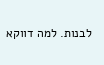לבנות. למה דווקא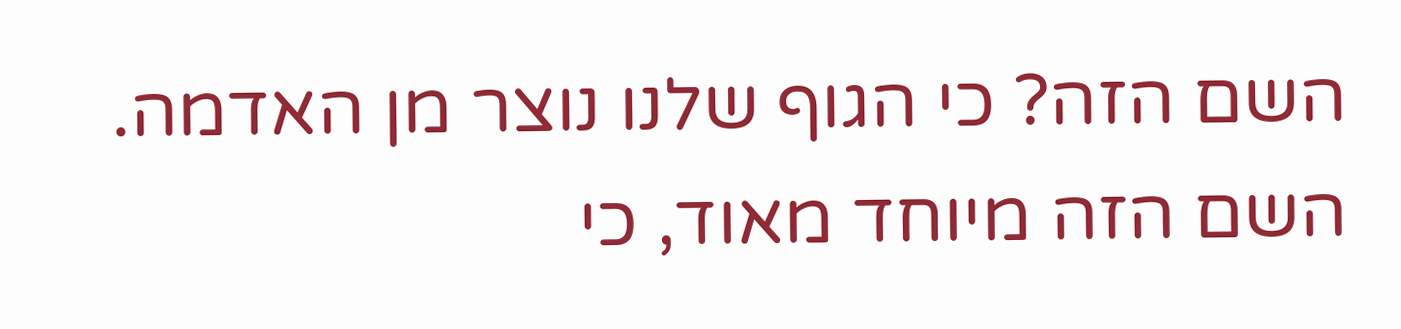השם הזה? כי הגוף שלנו נוצר מן האדמה. השם הזה מיוחד מאוד, כי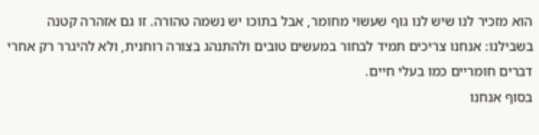הוא מזכיר לנו שיש לנו גוף שעשוי מחומר, אבל בתוכו יש נשמה טהורה. זו גם אזהרה קטנה בשבילנו: אנחנו צריכים תמיד לבחור במעשים טובים ולהתנהג בצורה רוחנית, ולא להיגרר רק אחרי דברים חומריים כמו בעלי חיים.
בסוף אנחנו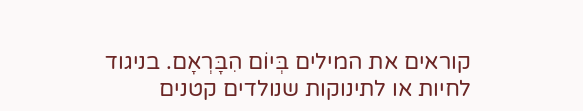קוראים את המילים בְּיוֹם הִבָּרְאָם. בניגוד לחיות או לתינוקות שנולדים קטנים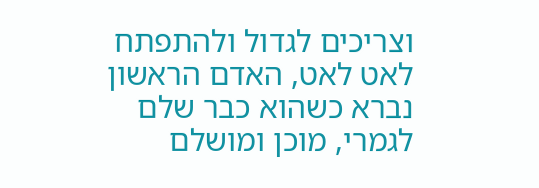וצריכים לגדול ולהתפתח לאט לאט, האדם הראשון נברא כשהוא כבר שלם לגמרי, מוכן ומושלם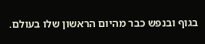בגוף ובנפש כבר מהיום הראשון שלו בעולם.